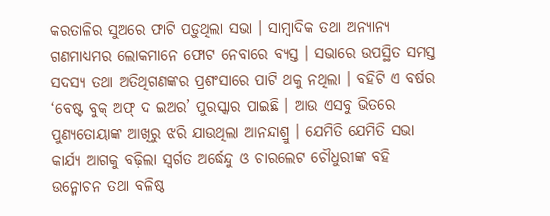କରତାଳିର ସୁଅରେ ଫାଟି ପଡ଼ୁଥିଲା ସଭା । ସାମ୍ୱାଦିକ ତଥା ଅନ୍ୟାନ୍ୟ ଗଣମାଧ୍ୟମର ଲୋକମାନେ ଫୋଟ ନେବାରେ ବ୍ୟସ୍ତ । ସଭାରେ ଉପସ୍ଥିତ ସମସ୍ତ ସଦସ୍ୟ ତଥା ଅତିଥିଗଣଙ୍କର ପ୍ରଶଂସାରେ ପାଟି ଥକୁ ନଥିଲା । ବହିଟି ଏ ବର୍ଷର ‘ବେଷ୍ଟ ବୁକ୍ ଅଫ୍ ଦ ଇଅର’ ପୁରସ୍କାର ପାଇଛି । ଆଉ ଏସବୁ ଭିତରେ ପୁଣ୍ୟତୋୟାଙ୍କ ଆଖିରୁ ଝରି ଯାଉଥିଲା ଆନନ୍ଦାଶ୍ରୁ । ଯେମିତି ଯେମିତି ସଭା କାର୍ଯ୍ୟ ଆଗକୁ ବଢ଼ିଲା ସ୍ୱର୍ଗତ ଅର୍ଦ୍ଧେନ୍ଦୁ ଓ ଚାରଲେଟ ଚୌଧୁରୀଙ୍କ ବହି ଉନ୍ମୋଚନ ତଥା ବଳିଷ୍ଠ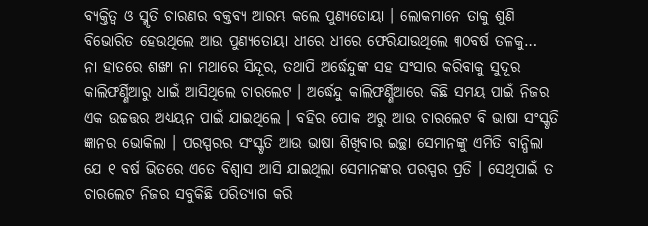ବ୍ୟକ୍ତିତ୍ୱ ଓ ସ୍ମୃତି ଚାରଣର ବକ୍ତବ୍ୟ ଆରମ୍ଭ କଲେ ପୁଣ୍ୟତୋୟା । ଲୋକମାନେ ତାକୁ ଶୁଣି ବିଭୋରିତ ହେଉଥିଲେ ଆଉ ପୁଣ୍ୟତୋୟା ଧୀରେ ଧୀରେ ଫେରିଯାଉଥିଲେ ୩୦ବର୍ଷ ତଳକୁ…
ନା ହାତରେ ଶଙ୍ଖା ନା ମଥାରେ ସିନ୍ଦୂର, ତଥାପି ଅର୍ଦ୍ଧେନ୍ଦୁଙ୍କ ସହ ସଂସାର କରିବାକୁ ସୁଦୂର କାଲିଫର୍ଣ୍ଣିଆରୁ ଧାଇଁ ଆସିଥିଲେ ଚାରଲେଟ । ଅର୍ଦ୍ଧେନ୍ଦୁ କାଲିଫର୍ଣ୍ଣିଆରେ କିଛି ସମୟ ପାଇଁ ନିଜର ଏକ ଉଚ୍ଚତ୍ତର ଅଧ୍ୟୟନ ପାଇଁ ଯାଇଥିଲେ । ବହିର ପୋକ ଅରୁ ଆଉ ଚାରଲେଟ ବି ଭାଷା ସଂସ୍କୃତି ଜ୍ଞାନର ଭୋକିଲା । ପରସ୍ପରର ସଂସ୍କୃତି ଆଉ ଭାଷା ଶିଖିବାର ଇଚ୍ଛା ସେମାନଙ୍କୁ ଏମିତି ବାନ୍ଧିଲା ଯେ ୧ ବର୍ଷ ଭିତରେ ଏତେ ବିଶ୍ୱାସ ଆସି ଯାଇଥିଲା ସେମାନଙ୍କର ପରସ୍ପର ପ୍ରତି । ସେଥିପାଇଁ ତ ଚାରଲେଟ ନିଜର ସବୁକିଛି ପରିତ୍ୟାଗ କରି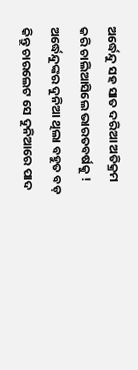ଅର୍ଦ୍ଧେନ୍ଦୁ ସହ ସାତ ଦରିଆ ଅତିକ୍ରମ କରି ଚାଲିଆସିଲେ ଭାରତବର୍ଷକୁ !
ଅର୍ଦ୍ଧେନ୍ଦୁଙ୍କର ଦୁନିଆ ଥିଲା ବହୁତ ବଡ଼ କିନ୍ତୁ ଚାରଲେଟ ସେ ଦୁନିଆରେ ପାଦ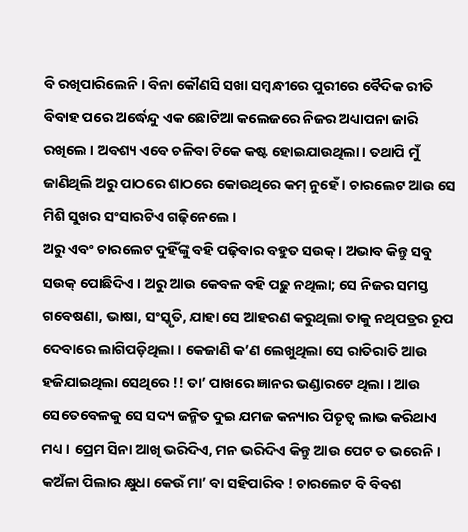ବି ରଖିପାରିଲେନି । ବିନା କୌଣସି ସଖା ସମ୍ୱନ୍ଧୀରେ ପୁରୀରେ ବୈଦିକ ରୀତି ବିବାହ ପରେ ଅର୍ଦ୍ଧେନ୍ଦୁ ଏକ ଛୋଟିଆ କଲେଜରେ ନିଜର ଅଧ୍ୟାପନା ଜାରି ରଖିଲେ । ଅବଶ୍ୟ ଏବେ ଚଳିବା ଟିକେ କଷ୍ଟ ହୋଇଯାଉଥିଲା । ତଥାପି ମୁଁ ଜାଣିଥିଲି ଅରୁ ପାଠରେ ଶାଠରେ କୋଉଥିରେ କମ୍ ନୁହେଁ । ଚାରଲେଟ ଆଉ ସେ ମିଶି ସୁଖର ସଂସାରଟିଏ ଗଢ଼ିନେଲେ ।
ଅରୁ ଏବଂ ଚାରଲେଟ ଦୁହିଁଙ୍କୁ ବହି ପଢ଼ିବାର ବହୁତ ସଉକ୍ । ଅଭାବ କିନ୍ତୁ ସବୁ ସଉକ୍ ପୋଛିଦିଏ । ଅରୁ ଆଉ କେବଳ ବହି ପଢ଼ୁ ନଥିଲା; ସେ ନିଜର ସମସ୍ତ ଗବେଷଣା, ଭାଷା, ସଂସ୍କୃତି, ଯାହା ସେ ଆହରଣ କରୁଥିଲା ତାକୁ ନଥିପତ୍ରର ରୂପ ଦେବାରେ ଲାଗିପଡ଼ିଥିଲା । କେଜାଣି କ’ଣ ଲେଖୁଥିଲା ସେ ରାତିରାତି ଆଉ ହଜିଯାଇଥିଲା ସେଥିରେ !! ତା’ ପାଖରେ ଜ୍ଞାନର ଭଣ୍ଡାରଟେ ଥିଲା । ଆଉ ସେତେବେଳକୁ ସେ ସଦ୍ୟ ଜନ୍ମିତ ଦୁଇ ଯମଜ କନ୍ୟାର ପିତୄତ୍ୱ ଲାଭ କରିଥାଏ ମଧ୍ୟ । ପ୍ରେମ ସିନା ଆଖି ଭରିଦିଏ, ମନ ଭରିଦିଏ କିନ୍ତୁ ଆଉ ପେଟ ତ ଭରେନି । କଅଁଳା ପିଲାର କ୍ଷୁଧା କେଉଁ ମା’ ବା ସହିପାରିବ ! ଚାରଲେଟ ବି ବିବଶ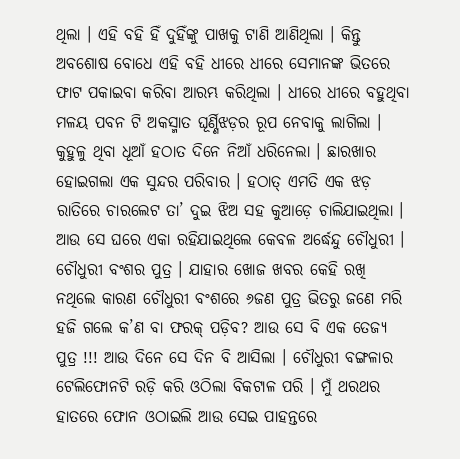ଥିଲା । ଏହି ବହି ହିଁ ଦୁହିଁଙ୍କୁ ପାଖକୁ ଟାଣି ଆଣିଥିଲା । କିନ୍ତୁ ଅବଶୋଷ ବୋଧେ ଏହି ବହି ଧୀରେ ଧୀରେ ସେମାନଙ୍କ ଭିତରେ ଫାଟ ପକାଇବା କରିବା ଆରମ୍ଭ କରିଥିଲା । ଧୀରେ ଧୀରେ ବହୁଥିବା ମଳୟ ପବନ ଟି ଅକସ୍ମାତ ଘୂର୍ଣ୍ଣିଝଡ଼ର ରୂପ ନେବାକୁ ଲାଗିଲା । କୁହୁଳୁ ଥିବା ଧୂଆଁ ହଠାତ ଦିନେ ନିଆଁ ଧରିନେଲା । ଛାରଖାର ହୋଇଗଲା ଏକ ସୁନ୍ଦର ପରିବାର । ହଠାତ୍ ଏମତି ଏକ ଝଡ଼ ରାତିରେ ଚାରଲେଟ ତା’ ଦୁଇ ଝିଅ ସହ କୁଆଡ଼େ ଚାଲିଯାଇଥିଲା । ଆଉ ସେ ଘରେ ଏକା ରହିଯାଇଥିଲେ କେବଳ ଅର୍ଦ୍ଧେନ୍ଦୁ ଚୌଧୁରୀ । ଚୌଧୁରୀ ବଂଶର ପୁତ୍ର । ଯାହାର ଖୋଜ ଖବର କେହି ରଖି ନଥିଲେ କାରଣ ଚୌଧୁରୀ ବଂଶରେ ୬ଜଣ ପୁତ୍ର ଭିତରୁ ଜଣେ ମରି ହଜି ଗଲେ କ’ଣ ବା ଫରକ୍ ପଡ଼ିବ? ଆଉ ସେ ବି ଏକ ତେଜ୍ୟ ପୁତ୍ର !!! ଆଉ ଦିନେ ସେ ଦିନ ବି ଆସିଲା । ଚୌଧୁରୀ ବଙ୍ଗଳାର ଟେଲିଫୋନଟି ରଡ଼ି କରି ଓଠିଲା ବିକଟାଳ ପରି । ମୁଁ ଥରଥର ହାତରେ ଫୋନ ଓଠାଇଲି ଆଉ ସେଇ ପାହନ୍ତରେ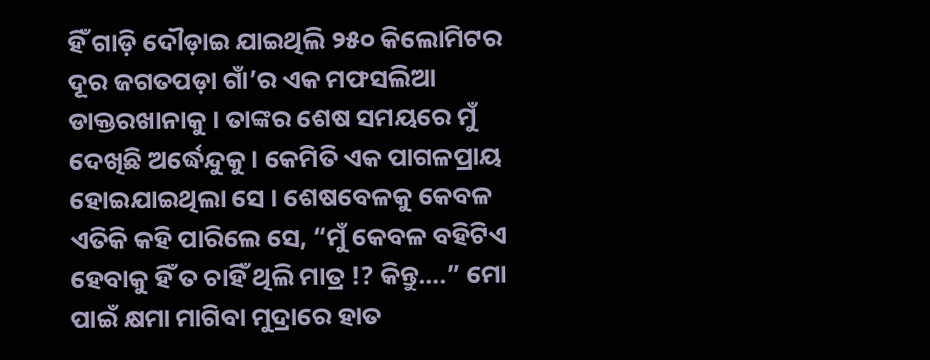ହିଁ ଗାଡ଼ି ଦୌଡ଼ାଇ ଯାଇଥିଲି ୨୫୦ କିଲୋମିଟର ଦୂର ଜଗତପଡ଼ା ଗାଁ’ର ଏକ ମଫସଲିଆ ଡାକ୍ତରଖାନାକୁ । ତାଙ୍କର ଶେଷ ସମୟରେ ମୁଁ ଦେଖିଛି ଅର୍ଦ୍ଧେନ୍ଦୁକୁ । କେମିତି ଏକ ପାଗଳପ୍ରାୟ ହୋଇଯାଇଥିଲା ସେ । ଶେଷବେଳକୁ କେବଳ ଏତିକି କହି ପାରିଲେ ସେ, “ମୁଁ କେବଳ ବହିଟିଏ ହେବାକୁ ହିଁ ତ ଚାହିଁ ଥିଲି ମାତ୍ର !? କିନ୍ତୁ….” ମୋ ପାଇଁ କ୍ଷମା ମାଗିବା ମୁଦ୍ରାରେ ହାତ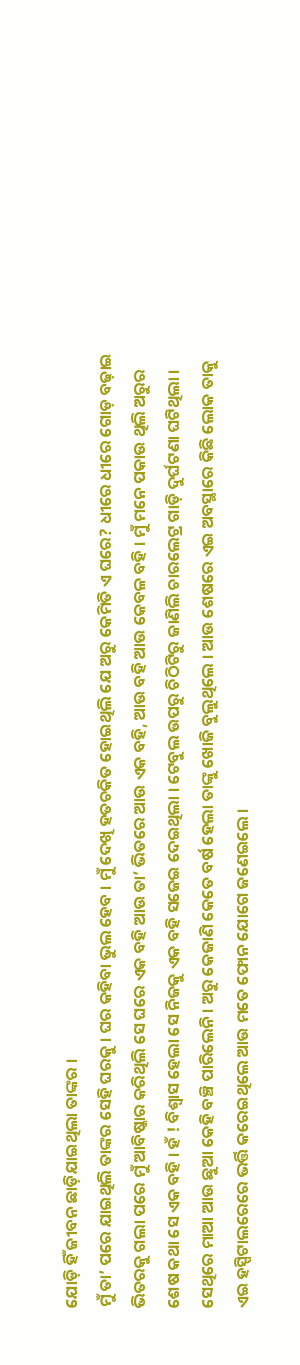ଯୋଡ଼ି ହିଁ ଜୀବନ ଛାଡ଼ିଯାଇଥିଲା ତାଙ୍କର ।
ମୁଁ ତା’ ପରେ ଯାଇଥିଲି ତାଙ୍କର ସେହି ଘରକୁ । ଘର କହିବା ଭୁଲ ହେବ । ମୁଁ ଦେଖି ହତଚକିତ ହୋଇଥିଲି ଯେ ଅରୁ କେମିତି ଏ ଘରେ? ଧୀରେ ଧୀରେ ଗୋଡ଼ ବଢ଼ାଇ ଭିତରକୁ ଗଲା ପରେ ମୁଁ ଆବିଷ୍କାର କରିଥିଲି ସେ ଘରେ ଏକ ବହି ଆଉ ତା’ ଭିତରେ ଆଉ ଏକ ବହି, ଆଉ ବହି ଆଉ କେବଳ ବହି । ମୁଁ ମନେ ପକାଉ ଥିଲି ଅରୁର ଶେଷ କଥା ସେ ଏକ ବହି । ହଁ ! ବିଶ୍ୱାସ ହେଲା ସେ ନିଜକୁ ଏକ ବହି ସଜେଇ ଦେଇଥିଲା । ଟେବୁଲ ଉପରୁ ଚିଠିଟିରୁ ଜାଣିଲି ଚାରଲେଟ୍ର ଗାଡ଼ି ଦୁର୍ଘଟଣା ଘଟିଥିଲା । ସେଥିରେ ମାଆ ଆଉ ଛୁଆ କେହି ବଞ୍ଚି ପାରିଲେନି । ଅରୁ କେଜାଣି କେତେ ବର୍ଷ ହେଲା ତାଙ୍କୁ ଖୋଜି ବୁଲୁଥିଲେ । ଆଉ ଶେଷରେ ଏଇ ଅବସ୍ଥାରେ କିଛି ଲୋକ ତାକୁ ଏଇ ହସ୍ପିଟାଲରେରେ ଭର୍ତ୍ତି କରେଇଥିଲେ ଆଉ ମତେ ଫୋନ ଯୋଗେ ଜଣେଇଲେ ।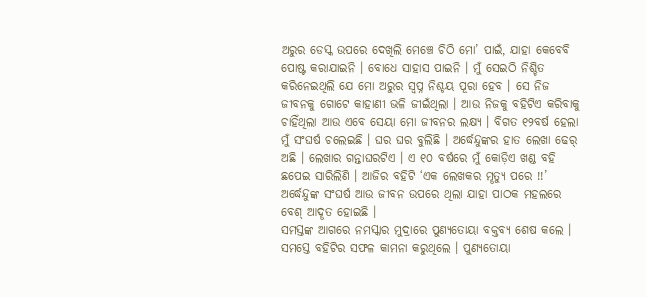ଅରୁର ଡେସ୍କ ଉପରେ ଦେଖିଲି ମେଞ୍ଚେ ଚିଠି ମୋ’ ପାଇଁ, ଯାହା କେବେବି ପୋଷ୍ଟ କରାଯାଇନି । ବୋଧେ ସାହାସ ପାଇନି । ମୁଁ ସେଇଠି ନିଶ୍ଚିତ କରିନେଇଥିଲି ଯେ ମୋ ଅରୁର ସ୍ୱପ୍ନ ନିଶ୍ଚୟ ପୂରା ହେବ । ସେ ନିଜ ଜୀବନକୁ ଗୋଟେ କାହାଣୀ ଭଳି ଜୀଇଁଥିଲା । ଆଉ ନିଜକୁ ବହିଟିଏ କରିବାକୁ ଚାହିଁଥିଲା ଆଉ ଏବେ ସେୟା ମୋ ଜୀବନର ଲକ୍ଷ୍ୟ । ବିଗତ ୧୨ବର୍ଷ ହେଲା ମୁଁ ସଂଘର୍ଷ ଚଲେଇଛି । ଘର ଘର ବୁଲିଛି । ଅର୍ଦ୍ଧେନ୍ଦୁଙ୍କର ହାତ ଲେଖା ଢେର୍ ଅଛି । ଲେଖାର ଗନ୍ତାଘରଟିଏ । ଏ ୧୦ ବର୍ଷରେ ମୁଁ କୋଡ଼ିଏ ଖଣ୍ଡ ବହି ଛପେଇ ସାରିଲିଣି । ଆଜିର ବହିଟି ‘ଏକ ଲେଖକର ମୄତ୍ୟୁ ପରେ !!’ ଅର୍ଦ୍ଧେନ୍ଦୁଙ୍କ ସଂଘର୍ଷ ଆଉ ଜୀବନ ଉପରେ ଥିଲା ଯାହା ପାଠକ ମହଲରେ ବେଶ୍ ଆଦୄତ ହୋଇଛି ।
ସମସ୍ତଙ୍କ ଆଗରେ ନମସ୍କାର ମୁଦ୍ରାରେ ପୁଣ୍ୟତୋୟା ବକ୍ତବ୍ୟ ଶେଷ କଲେ । ସମସ୍ତେ ବହିଟିର ସଫଳ କାମନା କରୁଥିଲେ । ପୁଣ୍ୟତୋୟା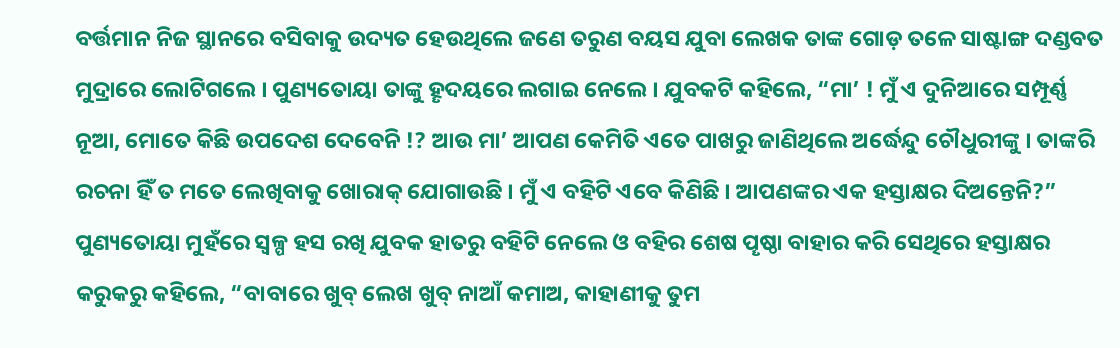ବର୍ତ୍ତମାନ ନିଜ ସ୍ଥାନରେ ବସିବାକୁ ଉଦ୍ୟତ ହେଉଥିଲେ ଜଣେ ତରୁଣ ବୟସ ଯୁବା ଲେଖକ ତାଙ୍କ ଗୋଡ଼ ତଳେ ସାଷ୍ଟାଙ୍ଗ ଦଣ୍ଡବତ ମୁଦ୍ରାରେ ଲୋଟିଗଲେ । ପୁଣ୍ୟତୋୟା ତାଙ୍କୁ ହୄଦୟରେ ଲଗାଇ ନେଲେ । ଯୁବକଟି କହିଲେ, “ମା’ ! ମୁଁ ଏ ଦୁନିଆରେ ସମ୍ପୂର୍ଣ୍ଣ ନୂଆ, ମୋତେ କିଛି ଉପଦେଶ ଦେବେନି !? ଆଉ ମା’ ଆପଣ କେମିତି ଏତେ ପାଖରୁ ଜାଣିଥିଲେ ଅର୍ଦ୍ଧେନ୍ଦୁ ଚୌଧୁରୀଙ୍କୁ । ତାଙ୍କରି ରଚନା ହିଁ ତ ମତେ ଲେଖିବାକୁ ଖୋରାକ୍ ଯୋଗାଉଛି । ମୁଁ ଏ ବହିଟି ଏବେ କିଣିଛି । ଆପଣଙ୍କର ଏକ ହସ୍ତାକ୍ଷର ଦିଅନ୍ତେନି?” ପୁଣ୍ୟତୋୟା ମୁହଁରେ ସ୍ୱଳ୍ପ ହସ ରଖି ଯୁବକ ହାତରୁ ବହିଟି ନେଲେ ଓ ବହିର ଶେଷ ପୄଷ୍ଠା ବାହାର କରି ସେଥିରେ ହସ୍ତାକ୍ଷର କରୁକରୁ କହିଲେ, “ବାବାରେ ଖୁବ୍ ଲେଖ ଖୁବ୍ ନାଆଁ କମାଅ, କାହାଣୀକୁ ତୁମ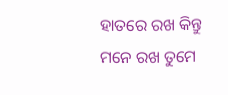ହାତରେ ରଖ କିନ୍ତୁ ମନେ ରଖ ତୁମେ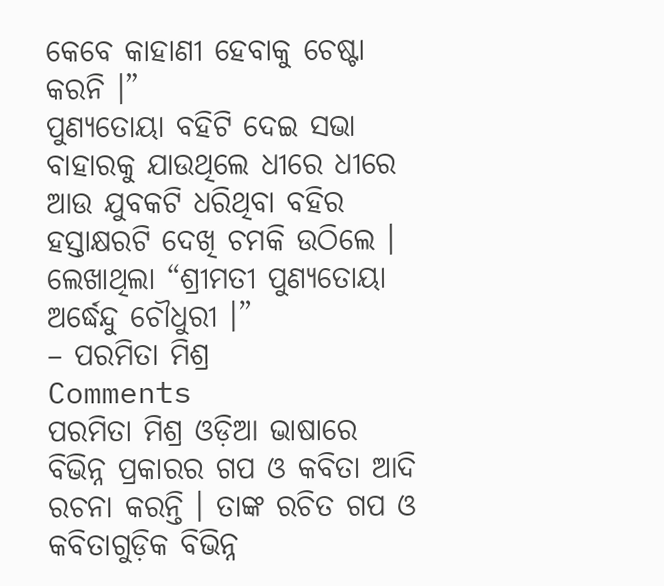କେବେ କାହାଣୀ ହେବାକୁ ଚେଷ୍ଟା କରନି ।”
ପୁଣ୍ୟତୋୟା ବହିଟି ଦେଇ ସଭା ବାହାରକୁ ଯାଉଥିଲେ ଧୀରେ ଧୀରେ ଆଉ ଯୁବକଟି ଧରିଥିବା ବହିର ହସ୍ତାକ୍ଷରଟି ଦେଖି ଚମକି ଉଠିଲେ । ଲେଖାଥିଲା “ଶ୍ରୀମତୀ ପୁଣ୍ୟତୋୟା ଅର୍ଦ୍ଧେନ୍ଦୁ ଚୌଧୁରୀ ।”
– ପରମିତା ମିଶ୍ର
Comments
ପରମିତା ମିଶ୍ର ଓଡ଼ିଆ ଭାଷାରେ ବିଭିନ୍ନ ପ୍ରକାରର ଗପ ଓ କବିତା ଆଦି ରଚନା କରନ୍ତି । ତାଙ୍କ ରଚିତ ଗପ ଓ କବିତାଗୁଡ଼ିକ ବିଭିନ୍ନ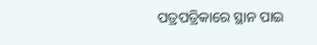ପତ୍ରପତ୍ରିକାରେ ସ୍ଥାନ ପାଇ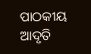ପାଠକୀୟ ଆଦୃତି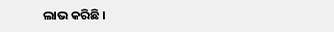ଲାଭ କରିଛି ।